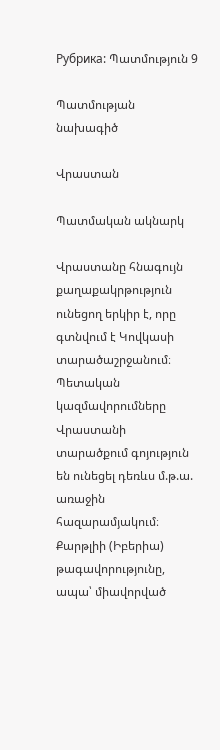Рубрика: Պատմություն 9

Պատմության նախագիծ

Վրաստան

Պատմական ակնարկ

Վրաստանը հնագույն քաղաքակրթություն ունեցող երկիր է, որը գտնվում է Կովկասի տարածաշրջանում։ Պետական կազմավորումները Վրաստանի տարածքում գոյություն են ունեցել դեռևս մ.թ.ա. առաջին հազարամյակում։ Քարթլիի (Իբերիա) թագավորությունը, ապա՝ միավորված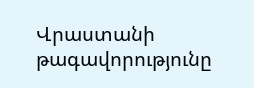Վրաստանի թագավորությունը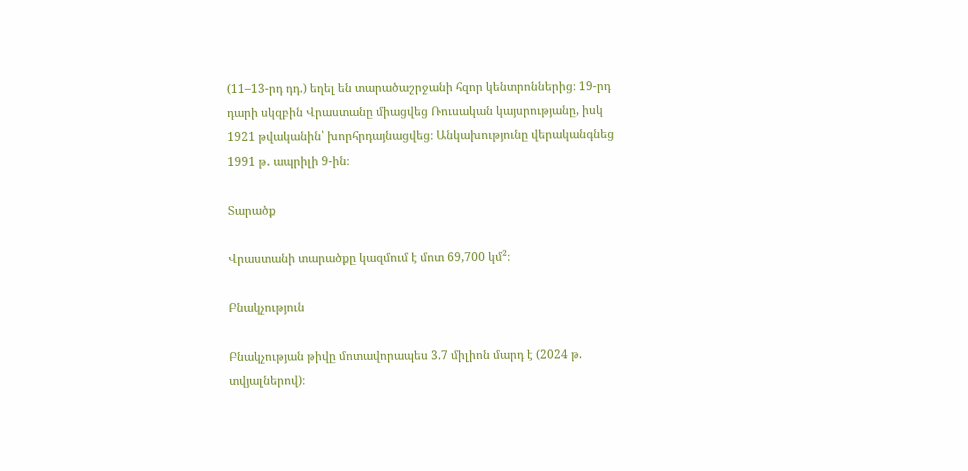(11–13-րդ դդ.) եղել են տարածաշրջանի հզոր կենտրոններից։ 19-րդ դարի սկզբին Վրաստանը միացվեց Ռուսական կայսրությանը, իսկ 1921 թվականին՝ խորհրդայնացվեց։ Անկախությունը վերականգնեց 1991 թ․ ապրիլի 9-ին։

Տարածք

Վրաստանի տարածքը կազմում է մոտ 69,700 կմ²։

Բնակչություն

Բնակչության թիվը մոտավորապես 3.7 միլիոն մարդ է (2024 թ. տվյալներով)։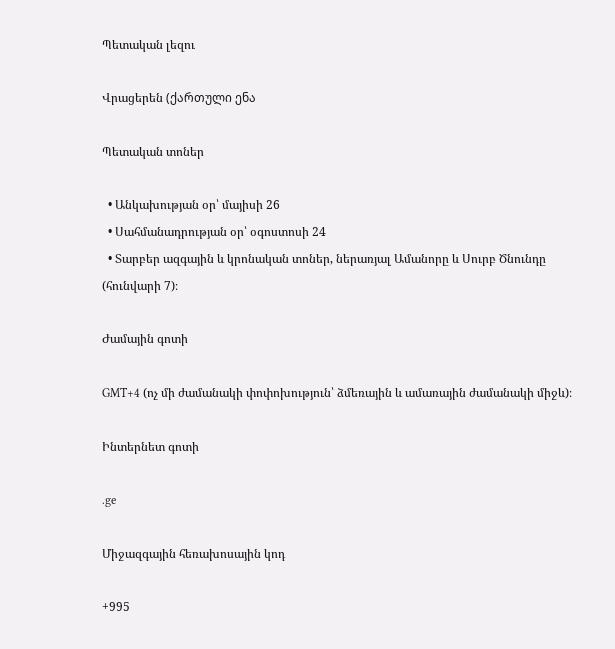Պետական լեզու

Վրացերեն (ქართული ენა

Պետական տոներ

  • Անկախության օր՝ մայիսի 26
  • Սահմանադրության օր՝ օգոստոսի 24
  • Տարբեր ազգային և կրոնական տոներ, ներառյալ Ամանորը և Սուրբ Ծնունդը (հունվարի 7)։

Ժամային գոտի

GMT+4 (ոչ մի ժամանակի փոփոխություն՝ ձմեռային և ամառային ժամանակի միջև)։

Ինտերնետ գոտի

.ge

Միջազգային հեռախոսային կոդ

+995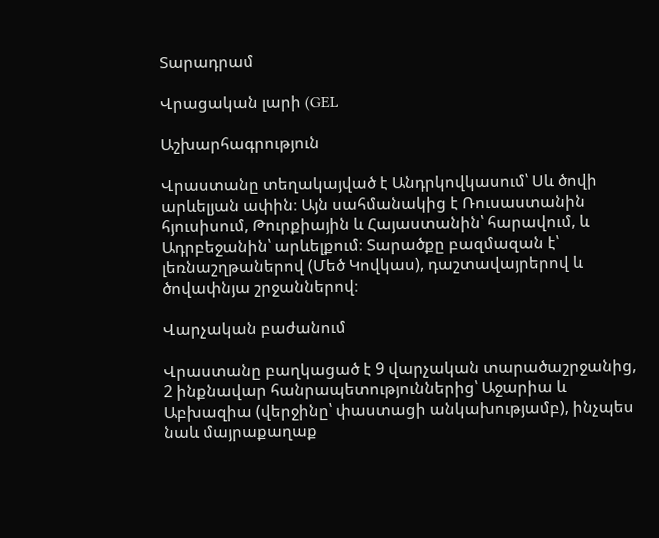Տարադրամ

Վրացական լարի (GEL

Աշխարհագրություն

Վրաստանը տեղակայված է Անդրկովկասում՝ Սև ծովի արևելյան ափին։ Այն սահմանակից է Ռուսաստանին հյուսիսում, Թուրքիային և Հայաստանին՝ հարավում, և Ադրբեջանին՝ արևելքում։ Տարածքը բազմազան է՝ լեռնաշղթաներով (Մեծ Կովկաս), դաշտավայրերով և ծովափնյա շրջաններով։

Վարչական բաժանում

Վրաստանը բաղկացած է 9 վարչական տարածաշրջանից, 2 ինքնավար հանրապետություններից՝ Աջարիա և Աբխազիա (վերջինը՝ փաստացի անկախությամբ), ինչպես նաև մայրաքաղաք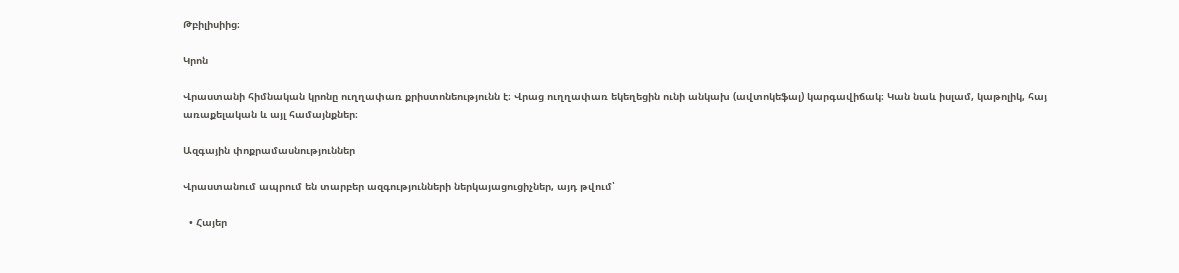Թբիլիսիից։

Կրոն

Վրաստանի հիմնական կրոնը ուղղափառ քրիստոնեությունն է։ Վրաց ուղղափառ եկեղեցին ունի անկախ (ավտոկեֆալ) կարգավիճակ։ Կան նաև իսլամ, կաթոլիկ, հայ առաքելական և այլ համայնքներ։

Ազգային փոքրամասնություններ

Վրաստանում ապրում են տարբեր ազգությունների ներկայացուցիչներ, այդ թվում՝

  • Հայեր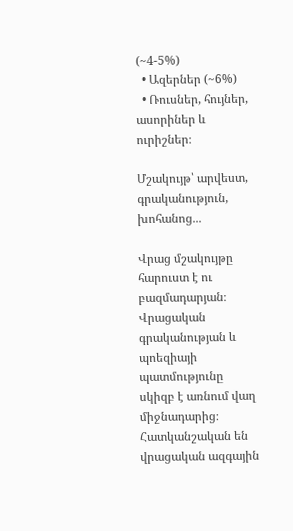(~4-5%)
  • Ազերներ (~6%)
  • Ռուսներ, հույներ, ասորիներ և ուրիշներ։

Մշակույթ՝ արվեստ, գրականություն, խոհանոց․․․

Վրաց մշակույթը հարուստ է ու բազմադարյան։ Վրացական գրականության և պոեզիայի պատմությունը սկիզբ է առնում վաղ միջնադարից։ Հատկանշական են վրացական ազգային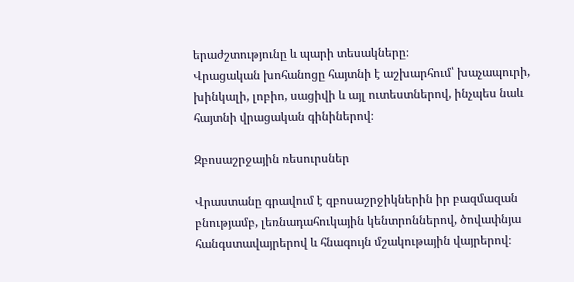երաժշտությունը և պարի տեսակները։
Վրացական խոհանոցը հայտնի է աշխարհում՝ խաչապուրի, խինկալի, լոբիո, սացիվի և այլ ուտեստներով, ինչպես նաև հայտնի վրացական գինիներով։

Զբոսաշրջային ռեսուրսներ

Վրաստանը գրավում է զբոսաշրջիկներին իր բազմազան բնությամբ, լեռնադահուկային կենտրոններով, ծովափնյա հանգստավայրերով և հնագույն մշակութային վայրերով։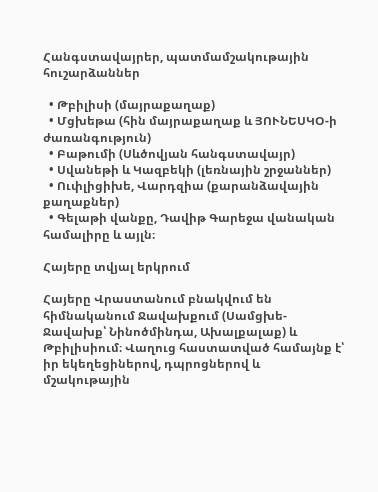Հանգստավայրեր, պատմամշակութային հուշարձաններ

  • Թբիլիսի (մայրաքաղաք)
  • Մցխեթա (հին մայրաքաղաք և ՅՈՒՆԵՍԿՕ-ի ժառանգություն)
  • Բաթումի (Սևծովյան հանգստավայր)
  • Սվանեթի և Կազբեկի (լեռնային շրջաններ)
  • Ուփլիցիխե, Վարդզիա (քարանձավային քաղաքներ)
  • Գելաթի վանքը, Դավիթ Գարեջա վանական համալիրը և այլն։

Հայերը տվյալ երկրում

Հայերը Վրաստանում բնակվում են հիմնականում Ջավախքում (Սամցխե-Ջավախք՝ Նինոծմինդա, Ախալքալաք) և Թբիլիսիում։ Վաղուց հաստատված համայնք է՝ իր եկեղեցիներով, դպրոցներով և մշակութային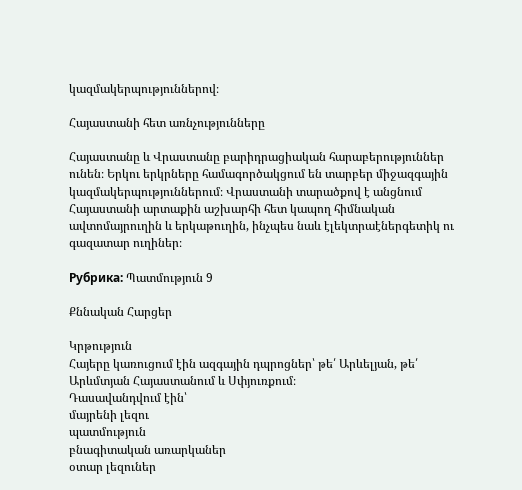կազմակերպություններով։

Հայաստանի հետ առնչությունները

Հայաստանը և Վրաստանը բարիդրացիական հարաբերություններ ունեն։ Երկու երկրները համագործակցում են տարբեր միջազգային կազմակերպություններում։ Վրաստանի տարածքով է անցնում Հայաստանի արտաքին աշխարհի հետ կապող հիմնական ավտոմայրուղին և երկաթուղին, ինչպես նաև էլեկտրաէներգետիկ ու գազատար ուղիներ։

Рубрика: Պատմություն 9

Քննական Հարցեր

Կրթություն
Հայերը կառուցում էին ազգային դպրոցներ՝ թե՛ Արևելյան, թե՛ Արևմտյան Հայաստանում և Սփյուռքում։
Դասավանդվում էին՝
մայրենի լեզու
պատմություն
բնագիտական առարկաներ
օտար լեզուներ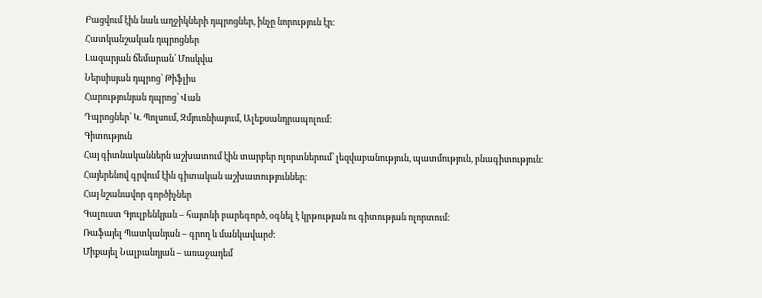Բացվում էին նաև աղջիկների դպրոցներ, ինչը նորություն էր։
Հատկանշական դպրոցներ
Լազարյան ճեմարան՝ Մոսկվա
Ներսիսյան դպրոց՝ Թիֆլիս
Հարությունյան դպրոց՝ Վան
Դպրոցներ՝ Կ. Պոլսում, Զմյուռնիայում, Ալեքսանդրապոլում։
Գիտություն
Հայ գիտնականներն աշխատում էին տարբեր ոլորտներում՝ լեզվաբանություն, պատմություն, բնագիտություն։
Հայերենով գրվում էին գիտական աշխատություններ։
Հայ նշանավոր գործիչներ
Գալուստ Գյուլբենկյան – հայտնի բարեգործ, օգնել է կրթության ու գիտության ոլորտում։
Ռաֆայել Պատկանյան – գրող և մանկավարժ։
Միքայել Նալբանդյան – առաջադեմ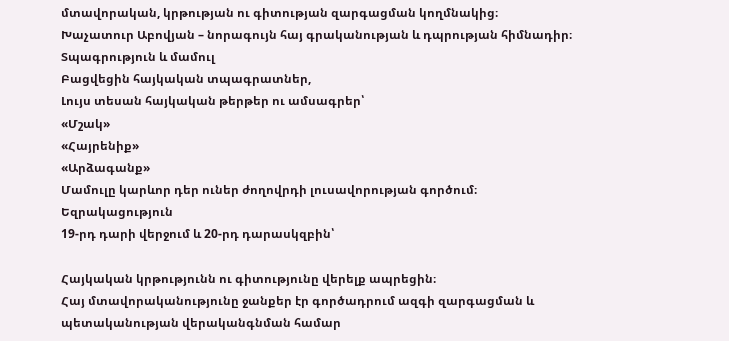մտավորական, կրթության ու գիտության զարգացման կողմնակից։
Խաչատուր Աբովյան – նորագույն հայ գրականության և դպրության հիմնադիր։
Տպագրություն և մամուլ
Բացվեցին հայկական տպագրատներ,
Լույս տեսան հայկական թերթեր ու ամսագրեր՝
«Մշակ»
«Հայրենիք»
«Արձագանք»
Մամուլը կարևոր դեր ուներ ժողովրդի լուսավորության գործում։
Եզրակացություն
19-րդ դարի վերջում և 20-րդ դարասկզբին՝

Հայկական կրթությունն ու գիտությունը վերելք ապրեցին։
Հայ մտավորականությունը ջանքեր էր գործադրում ազգի զարգացման և պետականության վերականգնման համար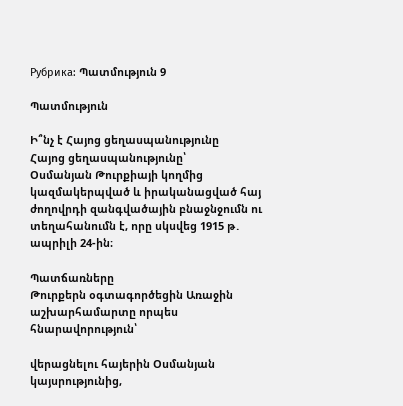Рубрика: Պատմություն 9

Պատմություն

Ի՞նչ է Հայոց ցեղասպանությունը
Հայոց ցեղասպանությունը՝
Օսմանյան Թուրքիայի կողմից կազմակերպված և իրականացված հայ ժողովրդի զանգվածային բնաջնջումն ու տեղահանումն է, որը սկսվեց 1915 թ․ ապրիլի 24-ին։

Պատճառները
Թուրքերն օգտագործեցին Առաջին աշխարհամարտը որպես հնարավորություն՝

վերացնելու հայերին Օսմանյան կայսրությունից,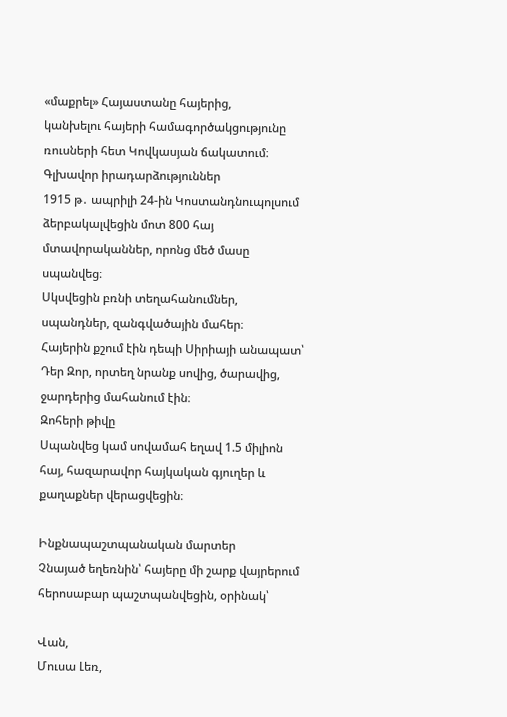«մաքրել» Հայաստանը հայերից,
կանխելու հայերի համագործակցությունը ռուսների հետ Կովկասյան ճակատում։
Գլխավոր իրադարձություններ
1915 թ․ ապրիլի 24-ին Կոստանդնուպոլսում ձերբակալվեցին մոտ 800 հայ մտավորականներ, որոնց մեծ մասը սպանվեց։
Սկսվեցին բռնի տեղահանումներ, սպանդներ, զանգվածային մահեր։
Հայերին քշում էին դեպի Սիրիայի անապատ՝ Դեր Զոր, որտեղ նրանք սովից, ծարավից, ջարդերից մահանում էին։
Զոհերի թիվը
Սպանվեց կամ սովամահ եղավ 1.5 միլիոն հայ, հազարավոր հայկական գյուղեր և քաղաքներ վերացվեցին։

Ինքնապաշտպանական մարտեր
Չնայած եղեռնին՝ հայերը մի շարք վայրերում հերոսաբար պաշտպանվեցին, օրինակ՝

Վան,
Մուսա Լեռ,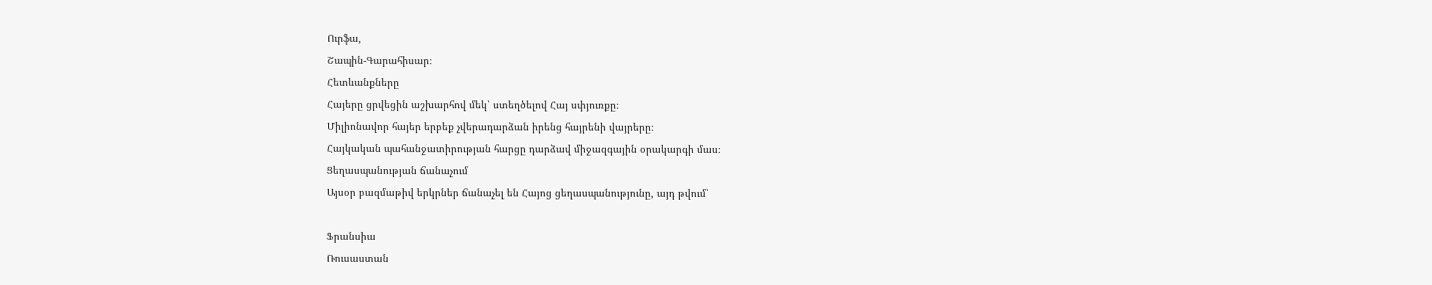Ուրֆա,
Շապին-Գարահիսար։
Հետևանքները
Հայերը ցրվեցին աշխարհով մեկ՝ ստեղծելով Հայ սփյուռքը։
Միլիոնավոր հայեր երբեք չվերադարձան իրենց հայրենի վայրերը։
Հայկական պահանջատիրության հարցը դարձավ միջազգային օրակարգի մաս։
Ցեղասպանության ճանաչում
Այսօր բազմաթիվ երկրներ ճանաչել են Հայոց ցեղասպանությունը, այդ թվում՝

Ֆրանսիա
Ռուսաստան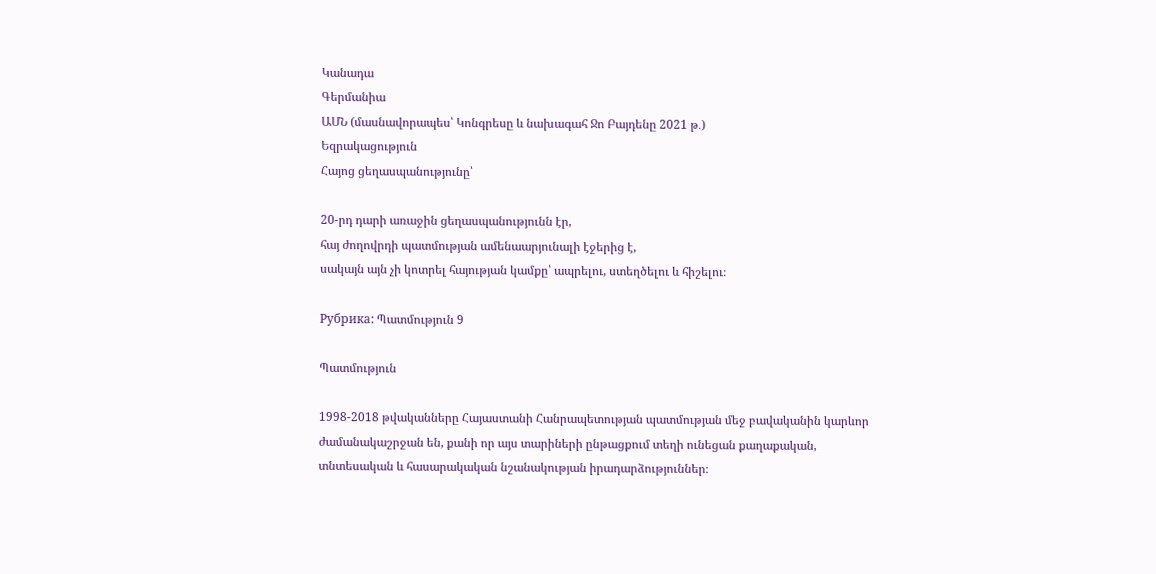Կանադա
Գերմանիա
ԱՄՆ (մասնավորապես՝ Կոնգրեսը և նախագահ Ջո Բայդենը 2021 թ․)
Եզրակացություն
Հայոց ցեղասպանությունը՝

20-րդ դարի առաջին ցեղասպանությունն էր,
հայ ժողովրդի պատմության ամենաարյունալի էջերից է,
սակայն այն չի կոտրել հայության կամքը՝ ապրելու, ստեղծելու և հիշելու։

Рубрика: Պատմություն 9

Պատմություն

1998-2018 թվականները Հայաստանի Հանրապետության պատմության մեջ բավականին կարևոր ժամանակաշրջան են, քանի որ այս տարիների ընթացքում տեղի ունեցան քաղաքական, տնտեսական և հասարակական նշանակության իրադարձություններ։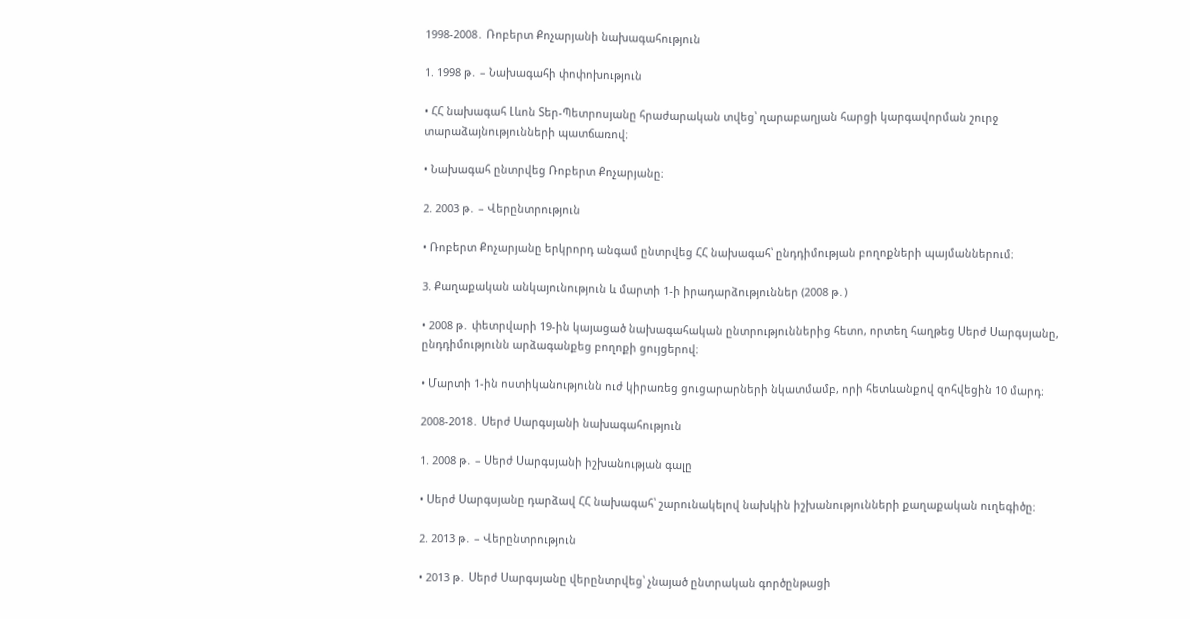1998-2008․ Ռոբերտ Քոչարյանի նախագահություն

1. 1998 թ․ – Նախագահի փոփոխություն

• ՀՀ նախագահ Լևոն Տեր-Պետրոսյանը հրաժարական տվեց՝ ղարաբաղյան հարցի կարգավորման շուրջ տարաձայնությունների պատճառով։

• Նախագահ ընտրվեց Ռոբերտ Քոչարյանը։

2. 2003 թ․ – Վերընտրություն

• Ռոբերտ Քոչարյանը երկրորդ անգամ ընտրվեց ՀՀ նախագահ՝ ընդդիմության բողոքների պայմաններում։

3. Քաղաքական անկայունություն և մարտի 1-ի իրադարձություններ (2008 թ․)

• 2008 թ․ փետրվարի 19-ին կայացած նախագահական ընտրություններից հետո, որտեղ հաղթեց Սերժ Սարգսյանը, ընդդիմությունն արձագանքեց բողոքի ցույցերով։

• Մարտի 1-ին ոստիկանությունն ուժ կիրառեց ցուցարարների նկատմամբ, որի հետևանքով զոհվեցին 10 մարդ։

2008-2018․ Սերժ Սարգսյանի նախագահություն

1. 2008 թ․ – Սերժ Սարգսյանի իշխանության գալը

• Սերժ Սարգսյանը դարձավ ՀՀ նախագահ՝ շարունակելով նախկին իշխանությունների քաղաքական ուղեգիծը։

2. 2013 թ․ – Վերընտրություն

• 2013 թ․ Սերժ Սարգսյանը վերընտրվեց՝ չնայած ընտրական գործընթացի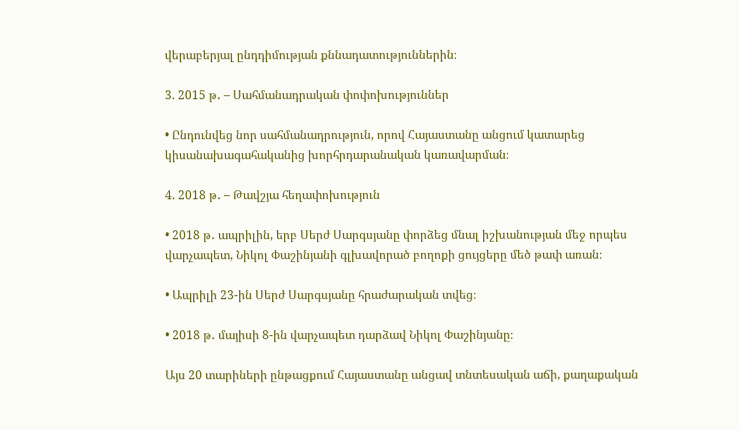վերաբերյալ ընդդիմության քննադատություններին։

3. 2015 թ․ – Սահմանադրական փոփոխություններ

• Ընդունվեց նոր սահմանադրություն, որով Հայաստանը անցում կատարեց կիսանախագահականից խորհրդարանական կառավարման։

4. 2018 թ․ – Թավշյա հեղափոխություն

• 2018 թ․ ապրիլին, երբ Սերժ Սարգսյանը փորձեց մնալ իշխանության մեջ որպես վարչապետ, Նիկոլ Փաշինյանի գլխավորած բողոքի ցույցերը մեծ թափ առան։

• Ապրիլի 23-ին Սերժ Սարգսյանը հրաժարական տվեց։

• 2018 թ․ մայիսի 8-ին վարչապետ դարձավ Նիկոլ Փաշինյանը։

Այս 20 տարիների ընթացքում Հայաստանը անցավ տնտեսական աճի, քաղաքական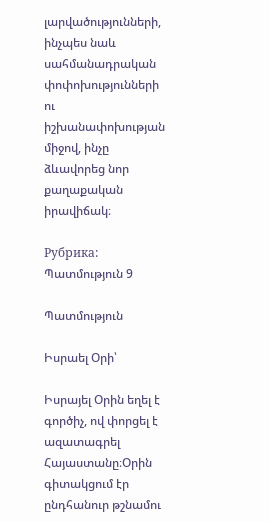լարվածությունների, ինչպես նաև սահմանադրական փոփոխությունների ու իշխանափոխության միջով, ինչը ձևավորեց նոր քաղաքական իրավիճակ։

Рубрика: Պատմություն 9

Պատմություն

Իսրաել Օրի՝

Իսրայել Օրին եղել է գործիչ, ով փորցել է ազատագրել Հայաստանը։Օրին գիտակցում էր ընդհանուր թշնամու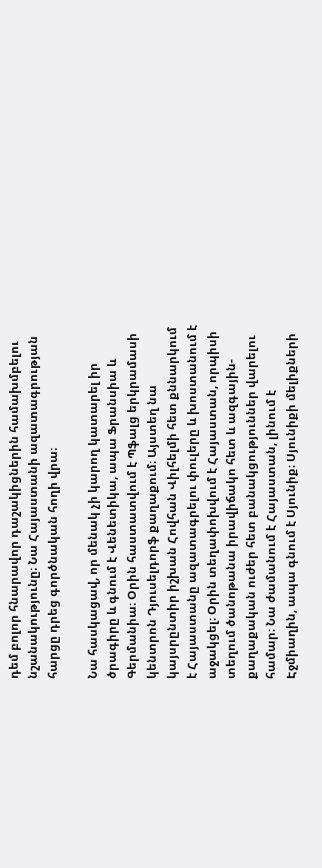դեմ բոլոր հնարավոր դաշակիցներին համախմբելու նշանակությունը։ Նա Հայաստանի ազատագրության հարցը դրեց գործնական հողի վրա։

Նա հասկացավ, որ մենակ չի կարող կատարել իր ծրագիրը և գնում է Վենետիկա, ապա Ֆրանսիա և Գերմանիա։ Օրին հաստատվում է Պֆալց երկրամասի կենտրոն Դյուսելդորֆ քաղաքում։ Այստեղ նա կայսրընտիր իշխան Հովհան Վիլհելմի հետ քննարկում է Հայաստանը ազատագրելու փուլերը և խոստանում է աջակցել։ Օրին տեղափոխվում է Հայաստան, որպիսի տեղում ծանոթանա իրավիճակո հետ և ազգային-քաղաքական ուժեր հետ բանակցություններ վարելու համար։ Նա ժամանում է Հայաստան, լինում է Էջմիաղին, ապա գնում է Սյունիք։ Սյունիքի մելիքների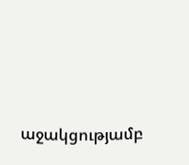աջակցությամբ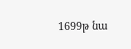1699թ նա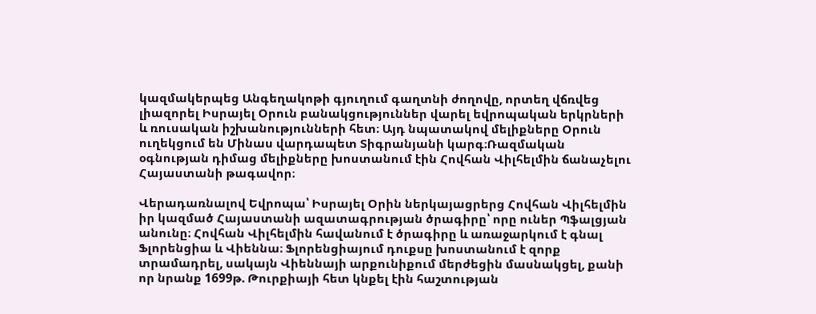կազմակերպեց Անգեղակոթի գյուղում գաղտնի ժողովը, որտեղ վճռվեց լիազորել Իսրայել Օրուն բանակցություններ վարել եվրոպական երկրների և ռուսական իշխանությունների հետ։ Այդ նպատակով մելիքները Օրուն ուղեկցում են Մինաս վարդապետ Տիգրանյանի կարգ։Ռազմական օգնության դիմաց մելիքները խոստանում էին Հովհան Վիլհելմին ճանաչելու Հայաստանի թագավոր։

Վերադառնալով Եվրոպա՝ Իսրայել Օրին ներկայացրերց Հովհան Վիլհելմին իր կազմած Հայաստանի ազատագրության ծրագիրը՝ որը ուներ Պֆալցյան անունը։ Հովհան Վիլհելմին հավանում է ծրագիրը և առաջարկում է գնալ Ֆլորենցիա և Վիեննա։ Ֆլորենցիայում դուքսը խոստանում է զորք տրամադրել, սակայն Վիեննայի արքունիքում մերժեցին մասնակցել, քանի որ նրանք 1699թ. Թուրքիայի հետ կնքել էին հաշտության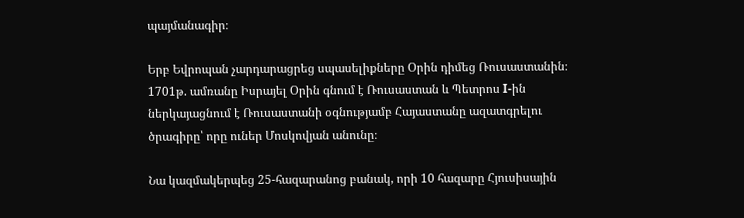պայմանագիր։

Երբ Եվրոպան չարդարացրեց սպասելիքները Օրին դիմեց Ռուսաստանին։ 1701թ. ամռանը Իսրայել Օրին գնում է Ռուսաստան և Պետրոս I-ին ներկայացնում է Ռուսաստանի օգնությամբ Հայաստանը ազատգրելու ծրագիրը՝ որը ուներ Մոսկովյան անունը։

Նա կազմակերպեց 25-հազարանոց բանակ, որի 10 հազարը Հյուսիսային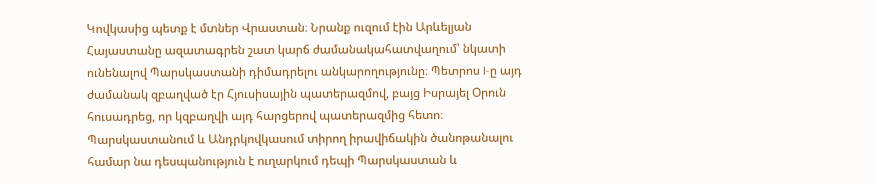Կովկասից պետք է մտներ Վրաստան։ Նրանք ուզում էին Արևելյան Հայաստանը ազատագրեն շատ կարճ ժամանակահատվաղում՝ նկատի ունենալով Պարսկաստանի դիմադրելու անկարողությունը։ Պետրոս I-ը այդ ժամանակ զբաղված էր Հյուսիսային պատերազմով, բայց Իսրայել Օրուն հուսադրեց, որ կզբաղվի այդ հարցերով պատերազմից հետո։ Պարսկաստանում և Անդրկովկասում տիրող իրավիճակին ծանոթանալու համար նա դեսպանություն է ուղարկում դեպի Պարսկաստան և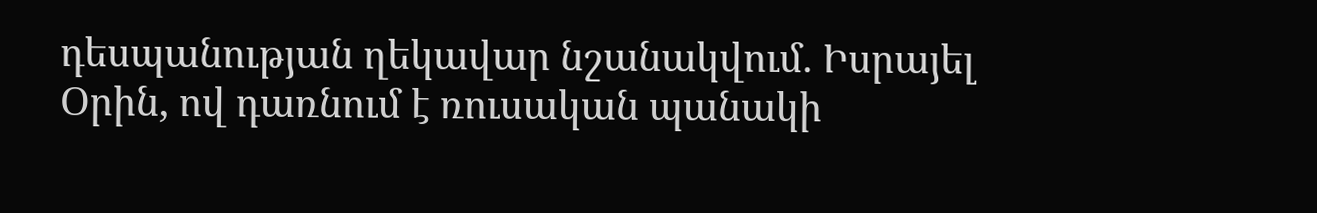դեսպանության ղեկավար նշանակվում. Իսրայել Օրին, ով դառնում է ռուսական պանակի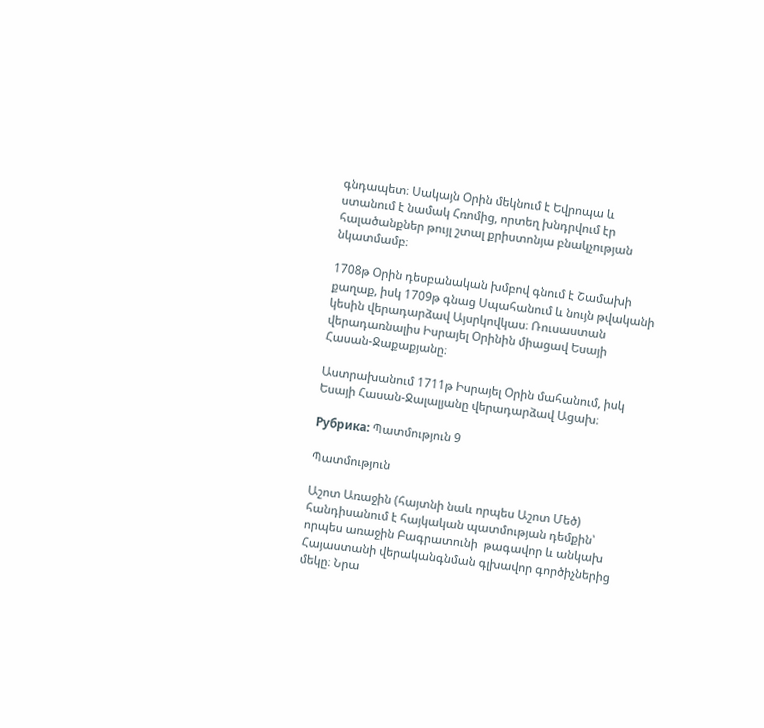գնդապետ։ Սակայն Օրին մեկնում է Եվրոպա և ստանում է նամակ Հռոմից, որտեղ խնդրվում էր հալածանքներ թույլ շտալ քրիստոնյա բնակչության նկատմամբ։

1708թ Օրին դեսբանական խմբով գնում է Շամախի քաղաք, իսկ 1709թ գնաց Սպահանում և նույն թվականի կեսին վերադարձավ Այսրկովկաս։ Ռուսաստան վերադառնալիս Իսրայել Օրինին միացավ Եսայի Հասան-Ջաքաքյանը։

Աստրախանում 1711թ Իսրայել Օրին մահանում, իսկ Եսայի Հասան-Ջալալյանը վերադարձավ Ացախ։

Рубрика: Պատմություն 9

Պատմություն

Աշոտ Առաջին (հայտնի նաև որպես Աշոտ Մեծ) հանդիսանում է հայկական պատմության դեմքին՝ որպես առաջին Բագրատունի  թագավոր և անկախ Հայաստանի վերականգնման գլխավոր գործիչներից մեկը։ Նրա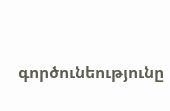գործունեությունը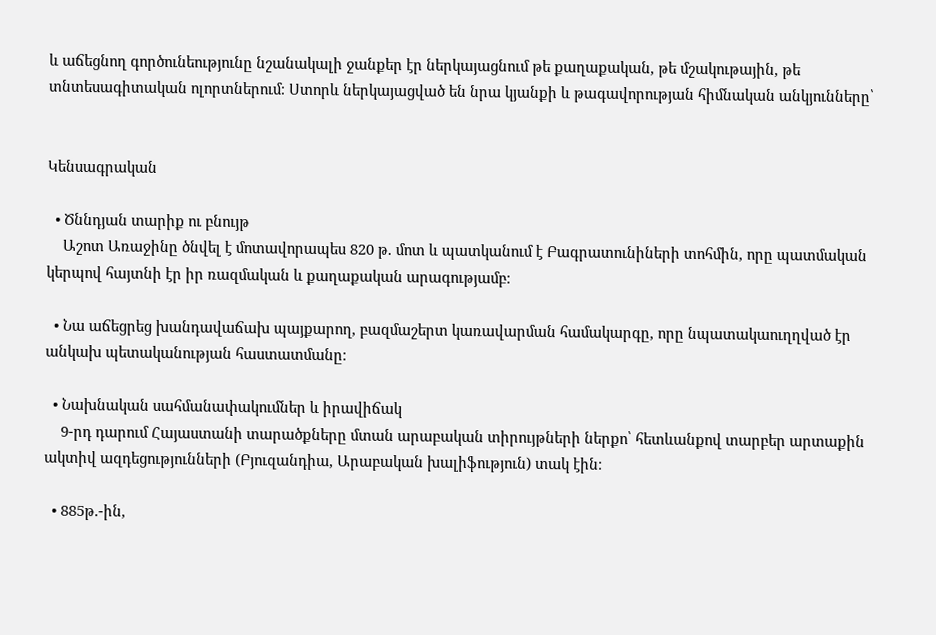և աճեցնող գործունեությունը նշանակալի ջանքեր էր ներկայացնում թե քաղաքական, թե մշակութային, թե տնտեսագիտական ոլորտներում։ Ստորև ներկայացված են նրա կյանքի և թագավորության հիմնական անկյունները՝


Կենսագրական

  • Ծննդյան տարիք ու բնույթ
    Աշոտ Առաջինը ծնվել է մոտավորապես 820 թ. մոտ և պատկանում է Բագրատունիների տոհմին, որը պատմական կերպով հայտնի էր իր ռազմական և քաղաքական արագությամբ։

  • Նա աճեցրեց խանդավաճախ պայքարող, բազմաշերտ կառավարման համակարգը, որը նպատակաուղղված էր անկախ պետականության հաստատմանը։

  • Նախնական սահմանափակումներ և իրավիճակ
    9-րդ դարում Հայաստանի տարածքները մտան արաբական տիրույթների ներքո՝ հետևանքով տարբեր արտաքին ակտիվ ազդեցությունների (Բյուզանդիա, Արաբական խալիֆություն) տակ էին։

  • 885թ.-ին,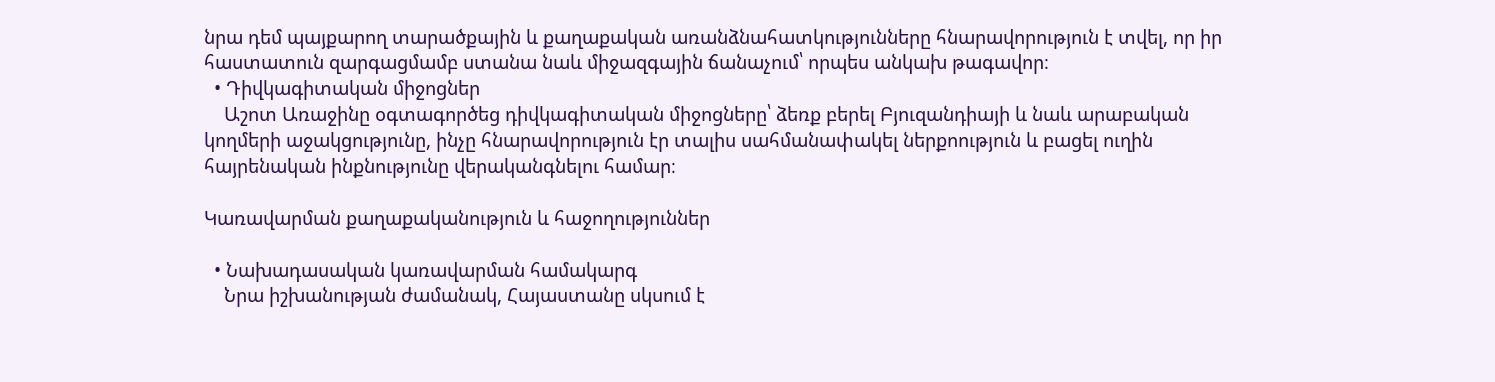նրա դեմ պայքարող տարածքային և քաղաքական առանձնահատկությունները հնարավորություն է տվել, որ իր հաստատուն զարգացմամբ ստանա նաև միջազգային ճանաչում՝ որպես անկախ թագավոր։
  • Դիվկագիտական միջոցներ
    Աշոտ Առաջինը օգտագործեց դիվկագիտական միջոցները՝ ձեռք բերել Բյուզանդիայի և նաև արաբական կողմերի աջակցությունը, ինչը հնարավորություն էր տալիս սահմանափակել ներքոություն և բացել ուղին հայրենական ինքնությունը վերականգնելու համար։

Կառավարման քաղաքականություն և հաջողություններ

  • Նախադասական կառավարման համակարգ
    Նրա իշխանության ժամանակ, Հայաստանը սկսում է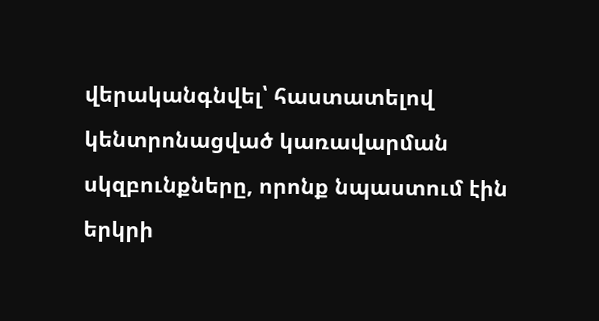վերականգնվել՝ հաստատելով կենտրոնացված կառավարման սկզբունքները, որոնք նպաստում էին երկրի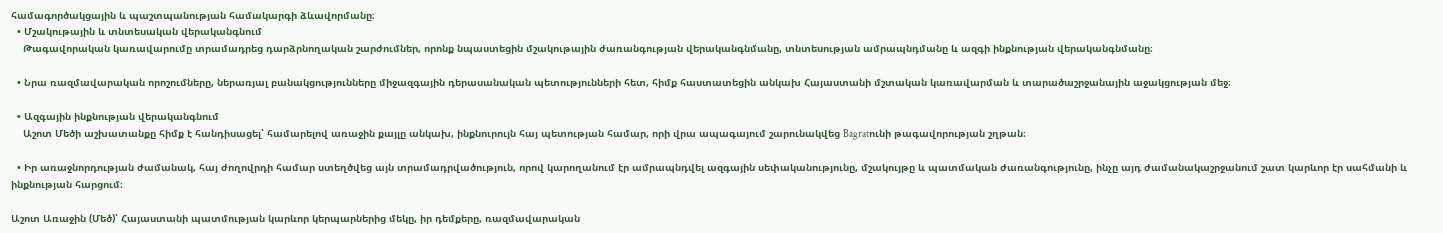համագործակցային և պաշտպանության համակարգի ձևավորմանը։
  • Մշակութային և տնտեսական վերականգնում
    Թագավորական կառավարումը տրամադրեց դարձրնողական շարժումներ, որոնք նպաստեցին մշակութային ժառանգության վերականգնմանը, տնտեսության ամրապնդմանը և ազգի ինքնության վերականգնմանը։

  • Նրա ռազմավարական որոշումները, ներառյալ բանակցությունները միջազգային դերասանական պետությունների հետ, հիմք հաստատեցին անկախ Հայաստանի մշտական կառավարման և տարածաշրջանային աջակցության մեջ։

  • Ազգային ինքնության վերականգնում
    Աշոտ Մեծի աշխատանքը հիմք է հանդիսացել՝ համարելով առաջին քայլը անկախ, ինքնուրույն հայ պետության համար, որի վրա ապագայում շարունակվեց Bagratունի թագավորության շղթան։

  • Իր առաջնորդության ժամանակ, հայ ժողովրդի համար ստեղծվեց այն տրամադրվածություն, որով կարողանում էր ամրապնդվել ազգային սեփականությունը, մշակույթը և պատմական ժառանգությունը, ինչը այդ ժամանակաշրջանում շատ կարևոր էր սահմանի և ինքնության հարցում։

Աշոտ Առաջին (Մեծ)՝ Հայաստանի պատմության կարևոր կերպարներից մեկը, իր դեմքերը, ռազմավարական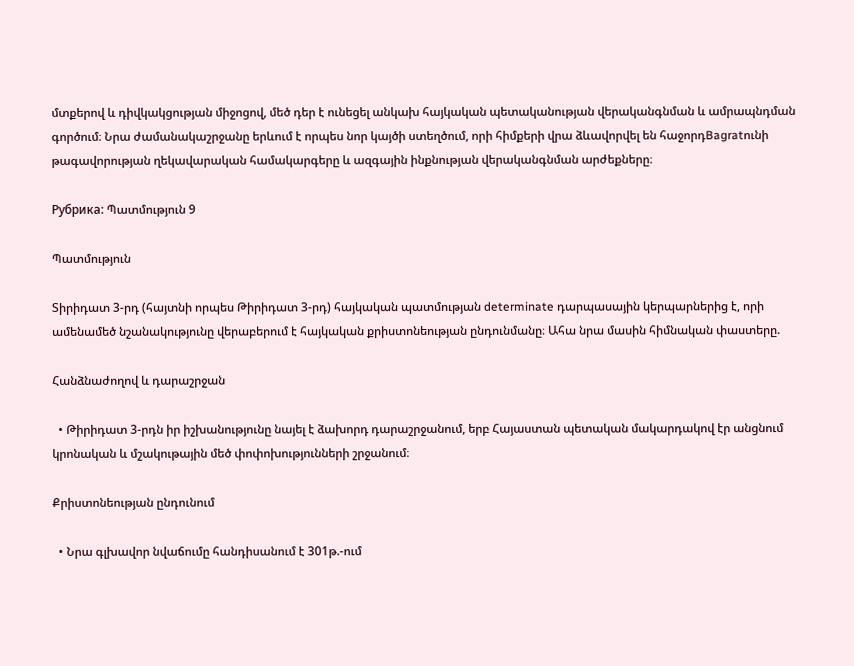մտքերով և դիվկակցության միջոցով, մեծ դեր է ունեցել անկախ հայկական պետականության վերականգնման և ամրապնդման գործում։ Նրա ժամանակաշրջանը երևում է որպես նոր կայծի ստեղծում, որի հիմքերի վրա ձևավորվել են հաջորդBagratունի թագավորության ղեկավարական համակարգերը և ազգային ինքնության վերականգնման արժեքները։

Рубрика: Պատմություն 9

Պատմություն

Տիրիդատ 3-րդ (հայտնի որպես Թիրիդատ 3-րդ) հայկական պատմության determinate դարպասային կերպարներից է, որի ամենամեծ նշանակությունը վերաբերում է հայկական քրիստոնեության ընդունմանը։ Ահա նրա մասին հիմնական փաստերը.

Հանձնաժողով և դարաշրջան

  • Թիրիդատ 3-րդն իր իշխանությունը նայել է ձախորդ դարաշրջանում, երբ Հայաստան պետական մակարդակով էր անցնում կրոնական և մշակութային մեծ փոփոխությունների շրջանում։

Քրիստոնեության ընդունում

  • Նրա գլխավոր նվաճումը հանդիսանում է 301թ.-ում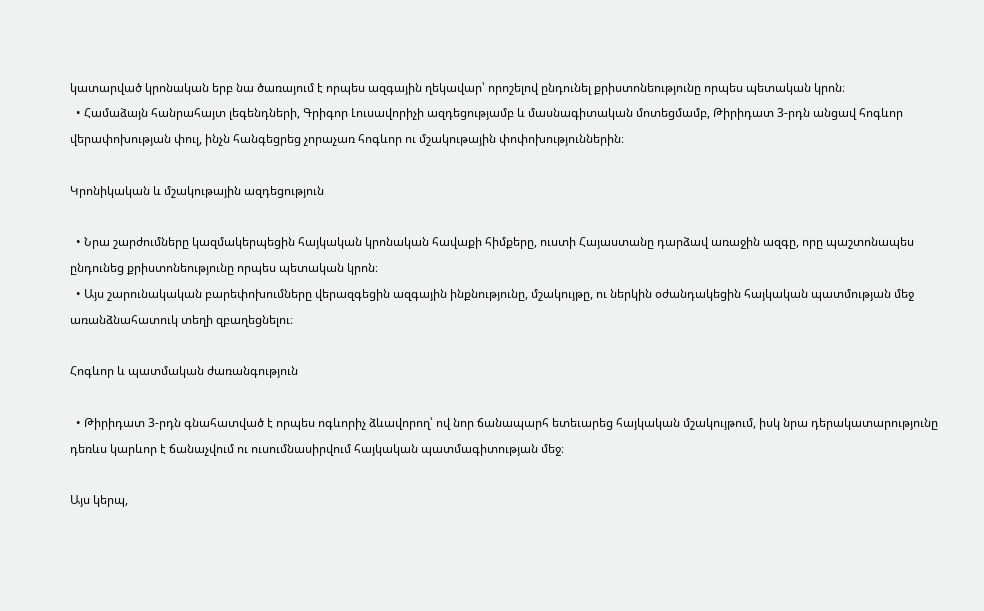կատարված կրոնական երբ նա ծառայում է որպես ազգային ղեկավար՝ որոշելով ընդունել քրիստոնեությունը որպես պետական կրոն։
  • Համաձայն հանրահայտ լեգենդների, Գրիգոր Լուսավորիչի ազդեցությամբ և մասնագիտական մոտեցմամբ, Թիրիդատ 3-րդն անցավ հոգևոր վերափոխության փուլ, ինչն հանգեցրեց չորաչառ հոգևոր ու մշակութային փոփոխություններին։

Կրոնիկական և մշակութային ազդեցություն

  • Նրա շարժումները կազմակերպեցին հայկական կրոնական հավաքի հիմքերը, ուստի Հայաստանը դարձավ առաջին ազգը, որը պաշտոնապես ընդունեց քրիստոնեությունը որպես պետական կրոն։
  • Այս շարունակական բարեփոխումները վերազգեցին ազգային ինքնությունը, մշակույթը, ու ներկին օժանդակեցին հայկական պատմության մեջ առանձնահատուկ տեղի զբաղեցնելու։

Հոգևոր և պատմական ժառանգություն

  • Թիրիդատ 3-րդն գնահատված է որպես ոգևորիչ ձևավորող՝ ով նոր ճանապարհ ետեւարեց հայկական մշակույթում, իսկ նրա դերակատարությունը դեռևս կարևոր է ճանաչվում ու ուսումնասիրվում հայկական պատմագիտության մեջ։

Այս կերպ,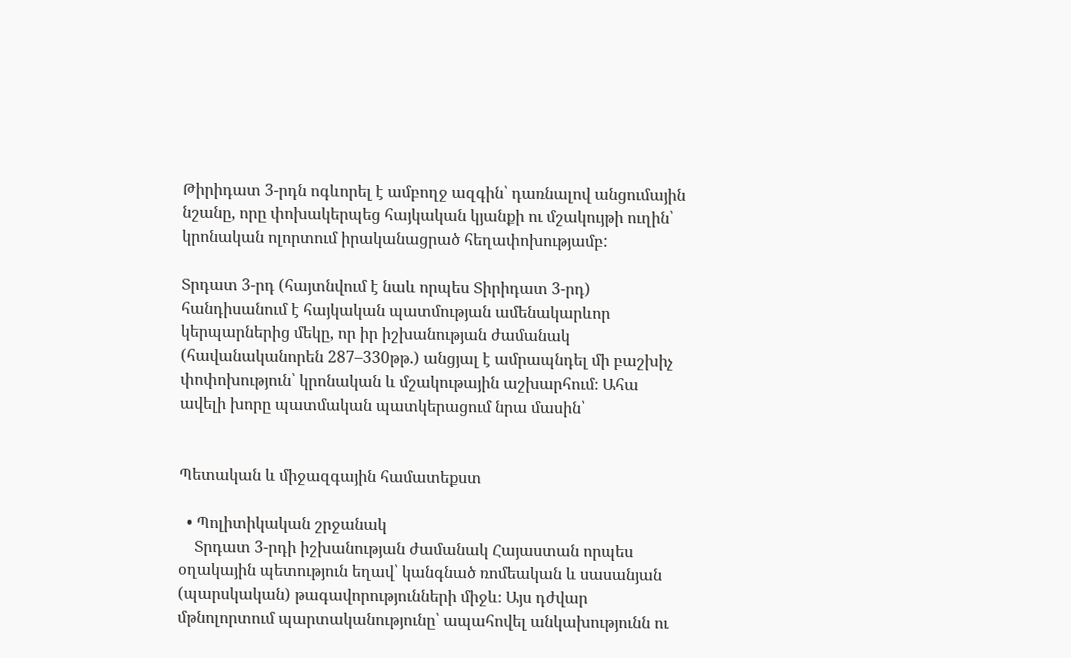Թիրիդատ 3-րդն ոգևորել է ամբողջ ազգին՝ դառնալով անցումային նշանը, որը փոխակերպեց հայկական կյանքի ու մշակույթի ուղին՝ կրոնական ոլորտում իրականացրած հեղափոխությամբ:

Տրդատ 3-րդ (հայտնվում է նաև որպես Տիրիդատ 3-րդ) հանդիսանում է հայկական պատմության ամենակարևոր կերպարներից մեկը, որ իր իշխանության ժամանակ (հավանականորեն 287–330թթ.) անցյալ է ամրապնդել մի բաշխիչ փոփոխություն՝ կրոնական և մշակութային աշխարհում։ Ահա ավելի խորը պատմական պատկերացում նրա մասին՝


Պետական և միջազգային համատեքստ

  • Պոլիտիկական շրջանակ
    Տրդատ 3-րդի իշխանության ժամանակ Հայաստան որպես օղակային պետություն եղավ՝ կանգնած ռոմեական և սասանյան (պարսկական) թագավորությունների միջև։ Այս դժվար մթնոլորտում պարտականությունը՝ ապահովել անկախությունն ու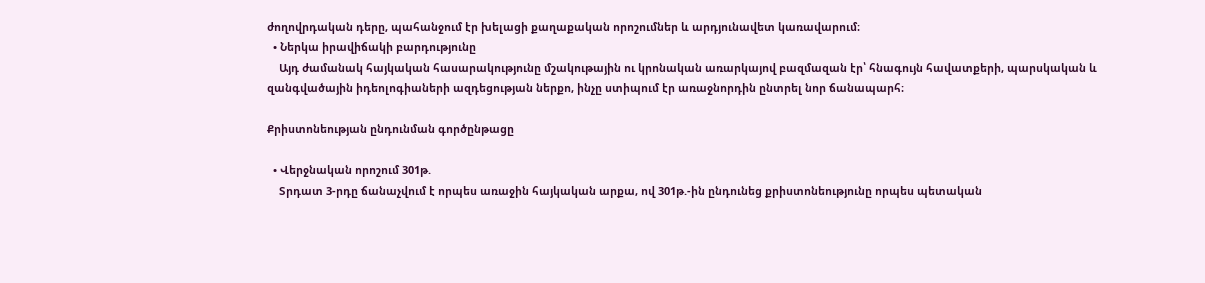ժողովրդական դերը, պահանջում էր խելացի քաղաքական որոշումներ և արդյունավետ կառավարում։
  • Ներկա իրավիճակի բարդությունը
    Այդ ժամանակ հայկական հասարակությունը մշակութային ու կրոնական առարկայով բազմազան էր՝ հնագույն հավատքերի, պարսկական և զանգվածային իդեոլոգիաների ազդեցության ներքո, ինչը ստիպում էր առաջնորդին ընտրել նոր ճանապարհ։

Քրիստոնեության ընդունման գործընթացը

  • Վերջնական որոշում 301թ.
    Տրդատ 3-րդը ճանաչվում է որպես առաջին հայկական արքա, ով 301թ.-ին ընդունեց քրիստոնեությունը որպես պետական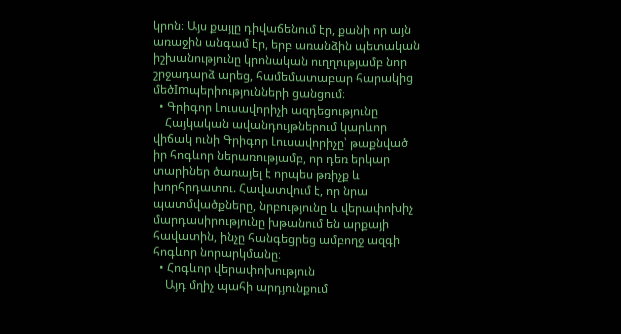կրոն։ Այս քայլը դիվաճենում էր, քանի որ այն առաջին անգամ էր, երբ առանձին պետական իշխանությունը կրոնական ուղղությամբ նոր շրջադարձ արեց, համեմատաբար հարակից մեծImպերիությունների ցանցում։
  • Գրիգոր Լուսավորիչի ազդեցությունը
    Հայկական ավանդույթներում կարևոր վիճակ ունի Գրիգոր Լուսավորիչը՝ թաքնված իր հոգևոր ներառությամբ, որ դեռ երկար տարիներ ծառայել է որպես թռիչք և խորհրդատու. Հավատվում է, որ նրա պատմվածքները, նրբությունը և վերափոխիչ մարդասիրությունը խթանում են արքայի հավատին, ինչը հանգեցրեց ամբողջ ազգի հոգևոր նորարկմանը։
  • Հոգևոր վերափոխություն
    Այդ մղիչ պահի արդյունքում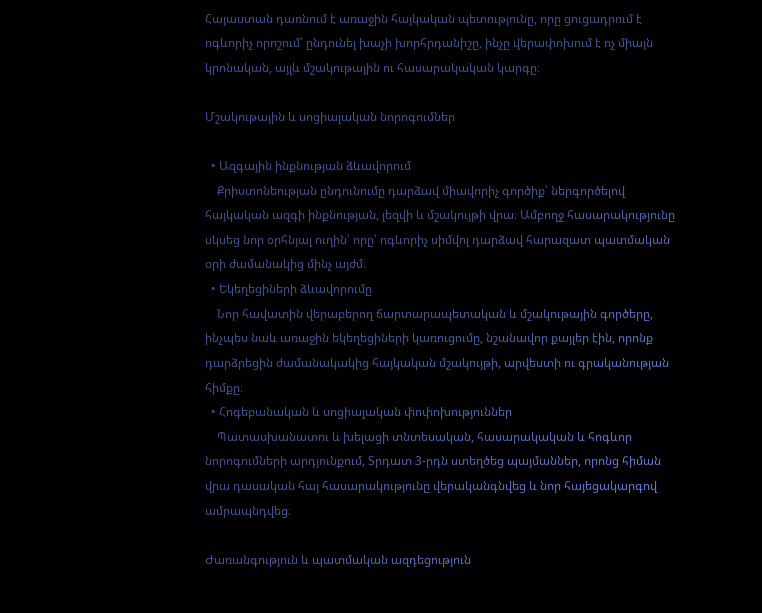Հայաստան դառնում է առաջին հայկական պետությունը, որը ցուցադրում է ոգևորիչ որոշում՝ ընդունել խաչի խորհրդանիշը, ինչը վերափոխում է ոչ միայն կրոնական, այլև մշակութային ու հասարակական կարգը։

Մշակութային և սոցիալական նորոգումներ

  • Ազգային ինքնության ձևավորում
    Քրիստոնեության ընդունումը դարձավ միավորիչ գործիք՝ ներգործելով հայկական ազգի ինքնության, լեզվի և մշակույթի վրա։ Ամբողջ հասարակությունը սկսեց նոր օրհնյալ ուղին՝ որը՝ ոգևորիչ սիմվոլ դարձավ հարազատ պատմական օրի ժամանակից մինչ այժմ։
  • Եկեղեցիների ձևավորումը
    Նոր հավատին վերաբերող ճարտարապետական և մշակութային գործերը, ինչպես նաև առաջին եկեղեցիների կառուցումը, նշանավոր քայլեր էին, որոնք դարձրեցին ժամանակակից հայկական մշակույթի, արվեստի ու գրականության հիմքը։
  • Հոգեբանական և սոցիալական փոփոխություններ
    Պատասխանատու և խելացի տնտեսական, հասարակական և հոգևոր նորոգումների արդյունքում, Տրդատ 3-րդն ստեղծեց պայմաններ, որոնց հիման վրա դասական հայ հասարակությունը վերականգնվեց և նոր հայեցակարգով ամրապնդվեց։

Ժառանգություն և պատմական ազդեցություն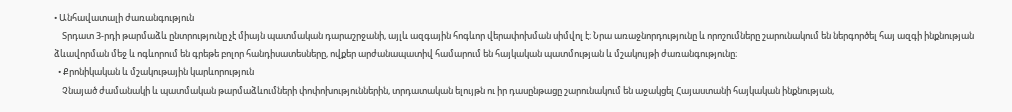• Անհավատալի ժառանգություն
    Տրդատ 3-րդի թարմաձև ընտրությունը չէ միայն պատմական դարաշրջանի, այլև ազգային հոգևոր վերափոխման սիմվոլ է։ Նրա առաջնորդությունը և որոշումները շարունակում են ներգործել հայ ազգի ինքնության ձևավորման մեջ և ոգևորում են գրեթե բոլոր հանդիսատեսները, ովքեր արժանապատիվ համարում են հայկական պատմության և մշակույթի ժառանգությունը։
  • Քրոնիկական և մշակութային կարևորություն
    Չնայած ժամանակի և պատմական թարմաձևումների փոփոխություններին, տրդատական ելույթն ու իր դասընթացը շարունակում են աջակցել Հայաստանի հայկական ինքնության,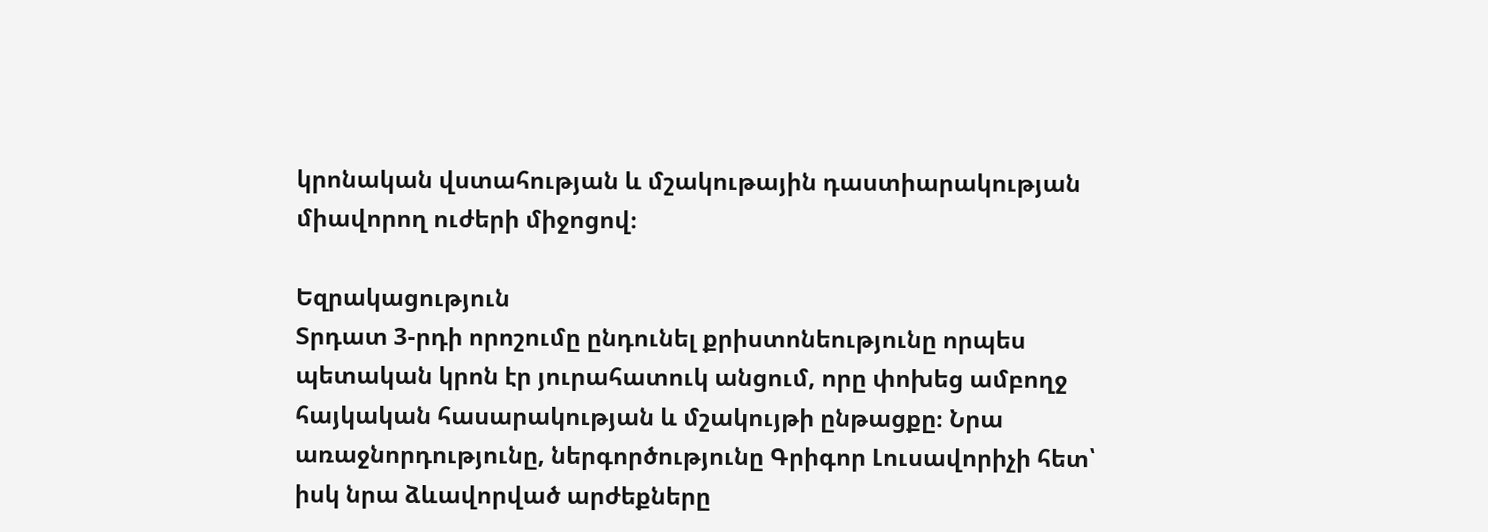կրոնական վստահության և մշակութային դաստիարակության միավորող ուժերի միջոցով։

Եզրակացություն
Տրդատ 3-րդի որոշումը ընդունել քրիստոնեությունը որպես պետական կրոն էր յուրահատուկ անցում, որը փոխեց ամբողջ հայկական հասարակության և մշակույթի ընթացքը։ Նրա առաջնորդությունը, ներգործությունը Գրիգոր Լուսավորիչի հետ՝ իսկ նրա ձևավորված արժեքները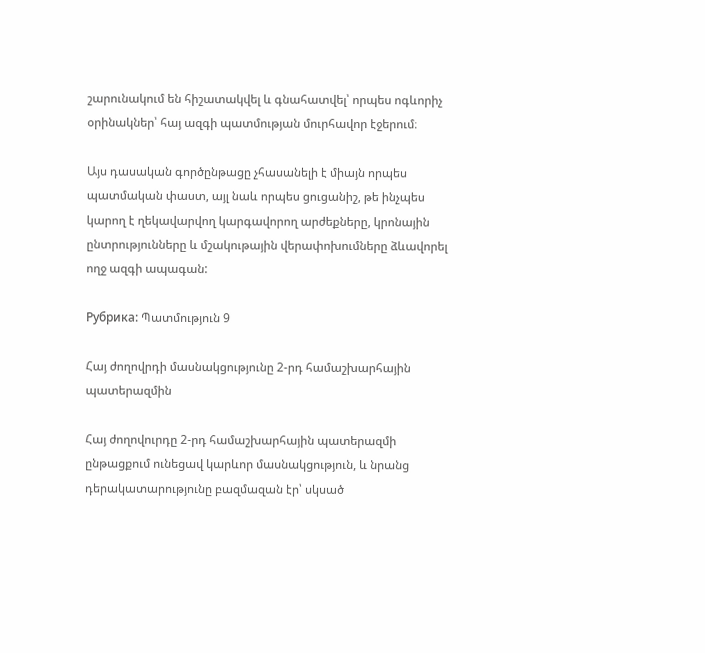շարունակում են հիշատակվել և գնահատվել՝ որպես ոգևորիչ օրինակներ՝ հայ ազգի պատմության մուրհավոր էջերում։

Այս դասական գործընթացը չհասանելի է միայն որպես պատմական փաստ, այլ նաև որպես ցուցանիշ, թե ինչպես կարող է ղեկավարվող կարգավորող արժեքները, կրոնային ընտրությունները և մշակութային վերափոխումները ձևավորել ողջ ազգի ապագան:

Рубрика: Պատմություն 9

Հայ ժողովրդի մասնակցությունը 2-րդ համաշխարհային պատերազմին

Հայ ժողովուրդը 2-րդ համաշխարհային պատերազմի ընթացքում ունեցավ կարևոր մասնակցություն, և նրանց դերակատարությունը բազմազան էր՝ սկսած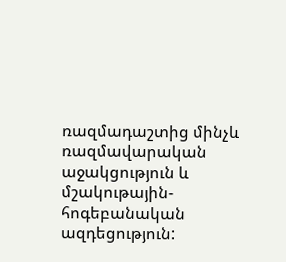ռազմադաշտից մինչև ռազմավարական աջակցություն և մշակութային-հոգեբանական ազդեցություն: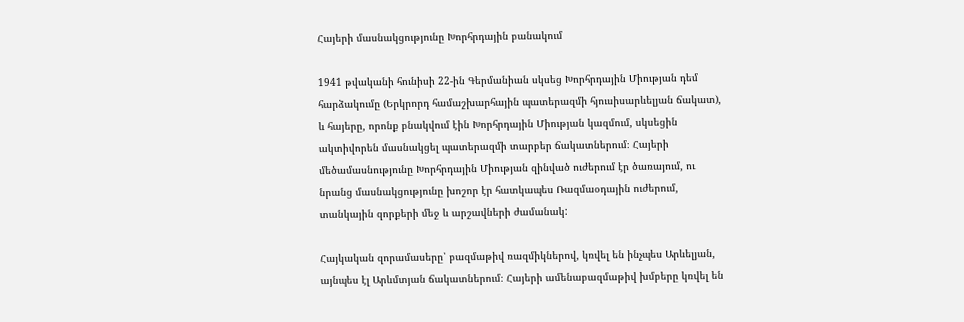Հայերի մասնակցությունը Խորհրդային բանակում

1941 թվականի հունիսի 22-ին Գերմանիան սկսեց Խորհրդային Միության դեմ հարձակումը (Երկրորդ համաշխարհային պատերազմի հյուսիսարևելյան ճակատ), և հայերը, որոնք բնակվում էին Խորհրդային Միության կազմում, սկսեցին ակտիվորեն մասնակցել պատերազմի տարբեր ճակատներում։ Հայերի մեծամասնությունը Խորհրդային Միության զինված ուժերում էր ծառայում, ու նրանց մասնակցությունը խոշոր էր հատկապես Ռազմաօդային ուժերում, տանկային զորքերի մեջ և արշավների ժամանակ:

Հայկական զորամասերը՝ բազմաթիվ ռազմիկներով, կռվել են ինչպես Արևելյան, այնպես էլ Արևմտյան ճակատներում։ Հայերի ամենաբազմաթիվ խմբերը կռվել են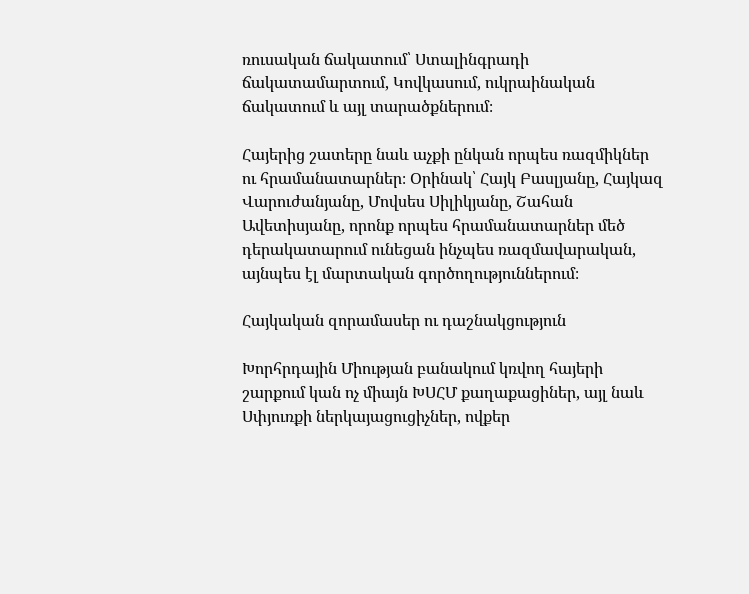ռուսական ճակատում՝ Ստալինգրադի ճակատամարտում, Կովկասում, ուկրաինական ճակատում և այլ տարածքներում։

Հայերից շատերը նաև աչքի ընկան որպես ռազմիկներ ու հրամանատարներ։ Օրինակ՝ Հայկ Բասլյանը, Հայկազ Վարուժանյանը, Մովսես Սիլիկյանը, Շահան Ավետիսյանը, որոնք որպես հրամանատարներ մեծ դերակատարում ունեցան ինչպես ռազմավարական, այնպես էլ մարտական գործողություններում։

Հայկական զորամասեր ու դաշնակցություն

Խորհրդային Միության բանակում կռվող հայերի շարքում կան ոչ միայն ԽՍՀՄ քաղաքացիներ, այլ նաև Սփյուռքի ներկայացուցիչներ, ովքեր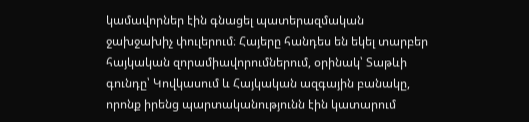կամավորներ էին գնացել պատերազմական ջախջախիչ փուլերում։ Հայերը հանդես են եկել տարբեր հայկական զորամիավորումներում, օրինակ՝ Տաթևի գունդը՝ Կովկասում և Հայկական ազգային բանակը, որոնք իրենց պարտականությունն էին կատարում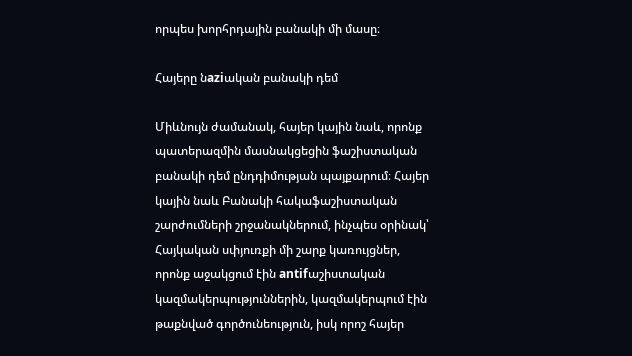որպես խորհրդային բանակի մի մասը։

Հայերը նaziական բանակի դեմ

Միևնույն ժամանակ, հայեր կային նաև, որոնք պատերազմին մասնակցեցին ֆաշիստական բանակի դեմ ընդդիմության պայքարում։ Հայեր կային նաև Բանակի հակաֆաշիստական շարժումների շրջանակներում, ինչպես օրինակ՝ Հայկական սփյուռքի մի շարք կառույցներ, որոնք աջակցում էին antifաշիստական կազմակերպություններին, կազմակերպում էին թաքնված գործունեություն, իսկ որոշ հայեր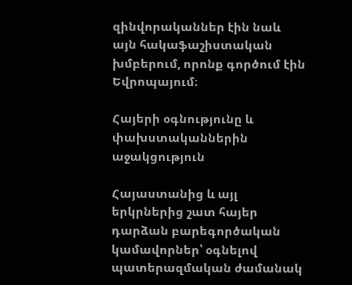զինվորականներ էին նաև այն հակաֆաշիստական խմբերում, որոնք գործում էին Եվրոպայում։

Հայերի օգնությունը և փախստականներին աջակցություն

Հայաստանից և այլ երկրներից շատ հայեր դարձան բարեգործական կամավորներ՝ օգնելով պատերազմական ժամանակ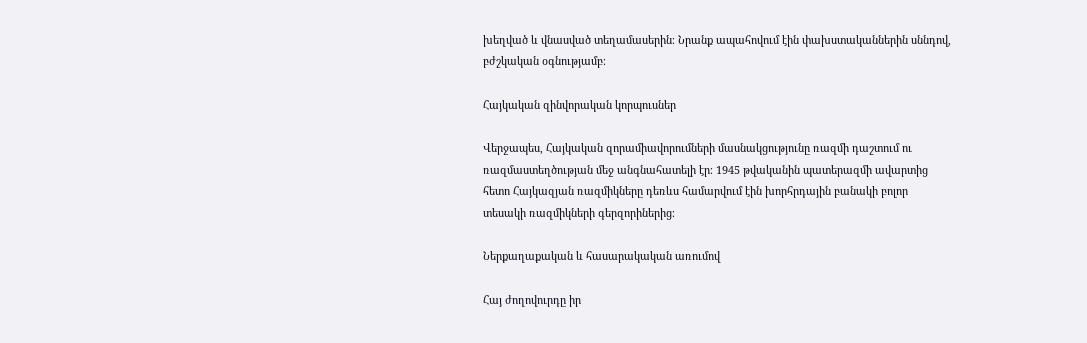խեղված և վնասված տեղամասերին։ Նրանք ապահովում էին փախստականներին սննդով, բժշկական օգնությամբ։

Հայկական զինվորական կորպուսներ

Վերջապես, Հայկական զորամիավորումների մասնակցությունը ռազմի դաշտում ու ռազմաստեղծության մեջ անգնահատելի էր։ 1945 թվականին պատերազմի ավարտից հետո Հայկազյան ռազմիկները դեռևս համարվում էին խորհրդային բանակի բոլոր տեսակի ռազմիկների գերզորիներից։

Ներքաղաքական և հասարակական առումով

Հայ ժողովուրդը իր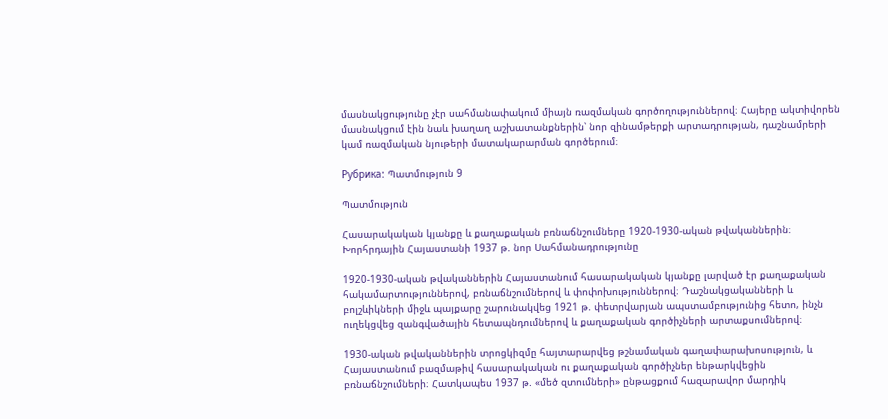մասնակցությունը չէր սահմանափակում միայն ռազմական գործողություններով։ Հայերը ակտիվորեն մասնակցում էին նաև խաղաղ աշխատանքներին՝ նոր զինամթերքի արտադրության, դաշնամրերի կամ ռազմական նյութերի մատակարարման գործերում։

Рубрика: Պատմություն 9

Պատմություն

Հասարակական կյանքը և քաղաքական բռնաճնշումները 1920-1930-ական թվականներին։ Խորհրդային Հայաստանի 1937 թ. նոր Սահմանադրությունը

1920-1930-ական թվականներին Հայաստանում հասարակական կյանքը լարված էր քաղաքական հակամարտություններով, բռնաճնշումներով և փոփոխություններով։ Դաշնակցականների և բոլշևիկների միջև պայքարը շարունակվեց 1921 թ. փետրվարյան ապստամբությունից հետո, ինչն ուղեկցվեց զանգվածային հետապնդումներով և քաղաքական գործիչների արտաքսումներով։

1930-ական թվականներին տրոցկիզմը հայտարարվեց թշնամական գաղափարախոսություն, և Հայաստանում բազմաթիվ հասարակական ու քաղաքական գործիչներ ենթարկվեցին բռնաճնշումների։ Հատկապես 1937 թ. «մեծ զտումների» ընթացքում հազարավոր մարդիկ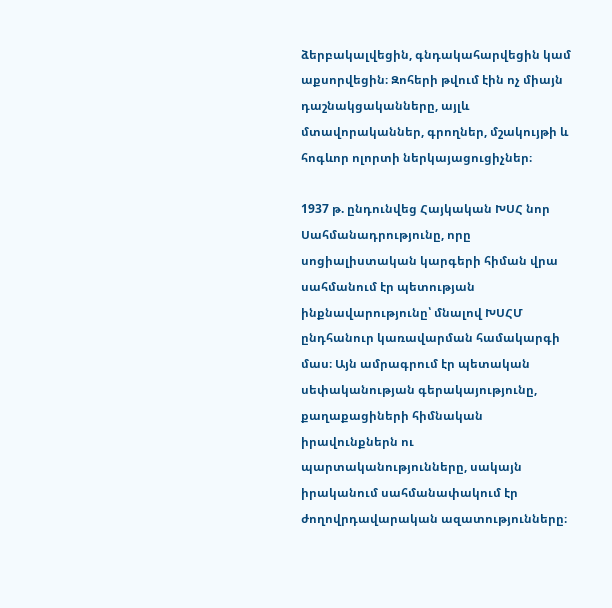ձերբակալվեցին, գնդակահարվեցին կամ աքսորվեցին։ Զոհերի թվում էին ոչ միայն դաշնակցականները, այլև մտավորականներ, գրողներ, մշակույթի և հոգևոր ոլորտի ներկայացուցիչներ։

1937 թ. ընդունվեց Հայկական ԽՍՀ նոր Սահմանադրությունը, որը սոցիալիստական կարգերի հիման վրա սահմանում էր պետության ինքնավարությունը՝ մնալով ԽՍՀՄ ընդհանուր կառավարման համակարգի մաս։ Այն ամրագրում էր պետական սեփականության գերակայությունը, քաղաքացիների հիմնական իրավունքներն ու պարտականությունները, սակայն իրականում սահմանափակում էր ժողովրդավարական ազատությունները։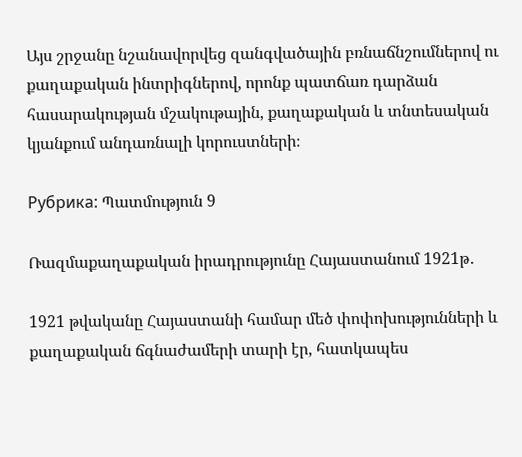Այս շրջանը նշանավորվեց զանգվածային բռնաճնշումներով ու քաղաքական ինտրիգներով, որոնք պատճառ դարձան հասարակության մշակութային, քաղաքական և տնտեսական կյանքում անդառնալի կորուստների։

Рубрика: Պատմություն 9

Ռազմաքաղաքական իրադրությունը Հայաստանում 1921թ․

1921 թվականը Հայաստանի համար մեծ փոփոխությունների և քաղաքական ճգնաժամերի տարի էր, հատկապես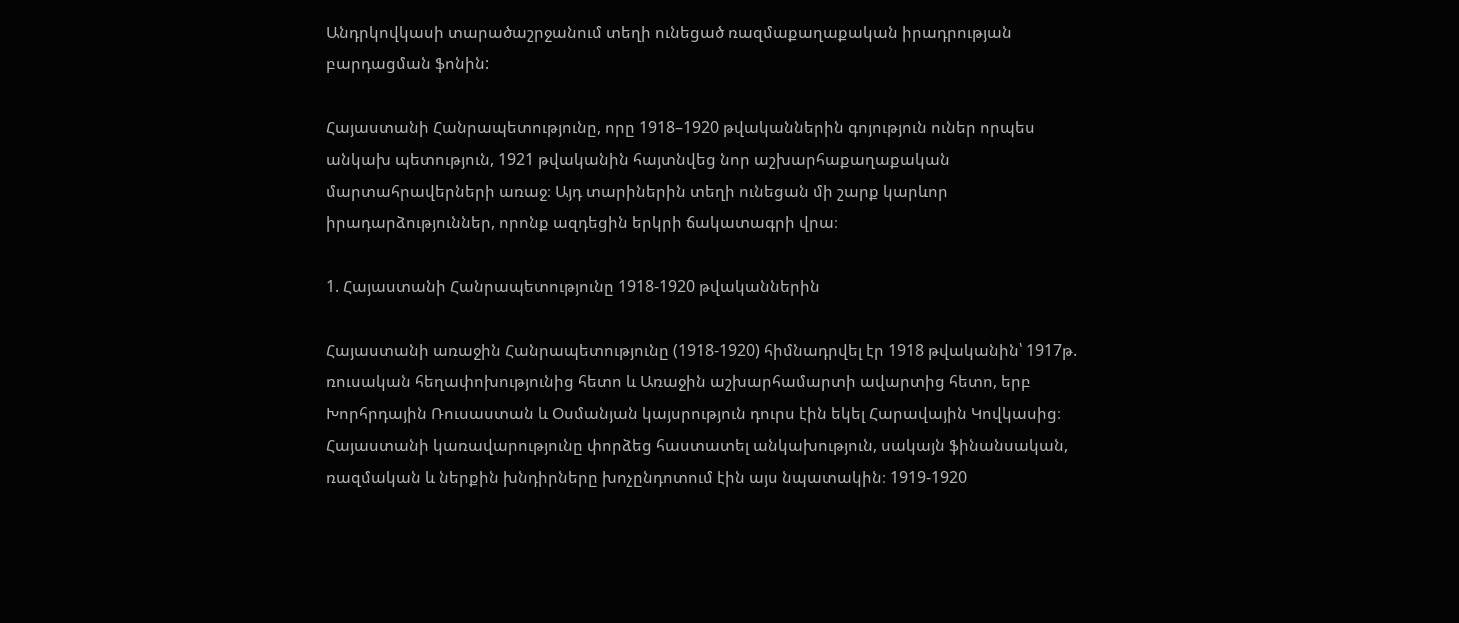Անդրկովկասի տարածաշրջանում տեղի ունեցած ռազմաքաղաքական իրադրության բարդացման ֆոնին:

Հայաստանի Հանրապետությունը, որը 1918–1920 թվականներին գոյություն ուներ որպես անկախ պետություն, 1921 թվականին հայտնվեց նոր աշխարհաքաղաքական մարտահրավերների առաջ։ Այդ տարիներին տեղի ունեցան մի շարք կարևոր իրադարձություններ, որոնք ազդեցին երկրի ճակատագրի վրա։

1. Հայաստանի Հանրապետությունը 1918-1920 թվականներին

Հայաստանի առաջին Հանրապետությունը (1918-1920) հիմնադրվել էր 1918 թվականին՝ 1917թ. ռուսական հեղափոխությունից հետո և Առաջին աշխարհամարտի ավարտից հետո, երբ Խորհրդային Ռուսաստան և Օսմանյան կայսրություն դուրս էին եկել Հարավային Կովկասից։ Հայաստանի կառավարությունը փորձեց հաստատել անկախություն, սակայն ֆինանսական, ռազմական և ներքին խնդիրները խոչընդոտում էին այս նպատակին։ 1919-1920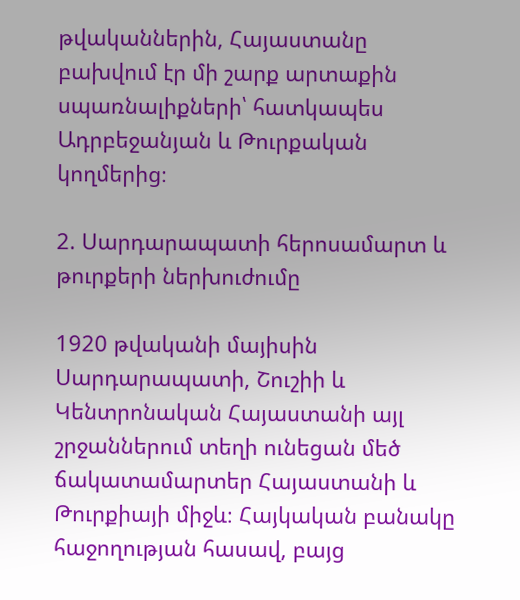թվականներին, Հայաստանը բախվում էր մի շարք արտաքին սպառնալիքների՝ հատկապես Ադրբեջանյան և Թուրքական կողմերից։

2. Սարդարապատի հերոսամարտ և թուրքերի ներխուժումը

1920 թվականի մայիսին Սարդարապատի, Շուշիի և Կենտրոնական Հայաստանի այլ շրջաններում տեղի ունեցան մեծ ճակատամարտեր Հայաստանի և Թուրքիայի միջև։ Հայկական բանակը հաջողության հասավ, բայց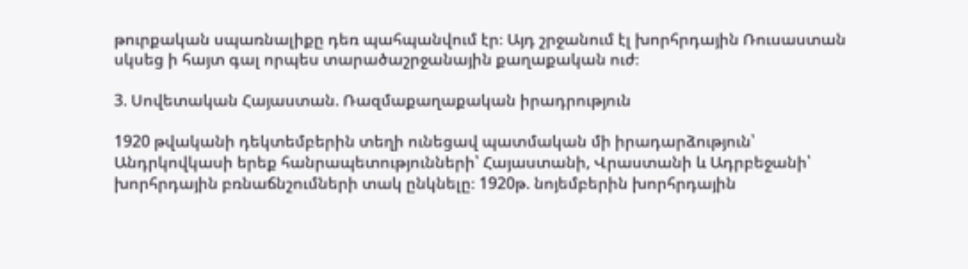թուրքական սպառնալիքը դեռ պահպանվում էր։ Այդ շրջանում էլ խորհրդային Ռուսաստան սկսեց ի հայտ գալ որպես տարածաշրջանային քաղաքական ուժ։

3. Սովետական Հայաստան. Ռազմաքաղաքական իրադրություն

1920 թվականի դեկտեմբերին տեղի ունեցավ պատմական մի իրադարձություն՝ Անդրկովկասի երեք հանրապետությունների՝ Հայաստանի, Վրաստանի և Ադրբեջանի՝ խորհրդային բռնաճնշումների տակ ընկնելը։ 1920թ. նոյեմբերին խորհրդային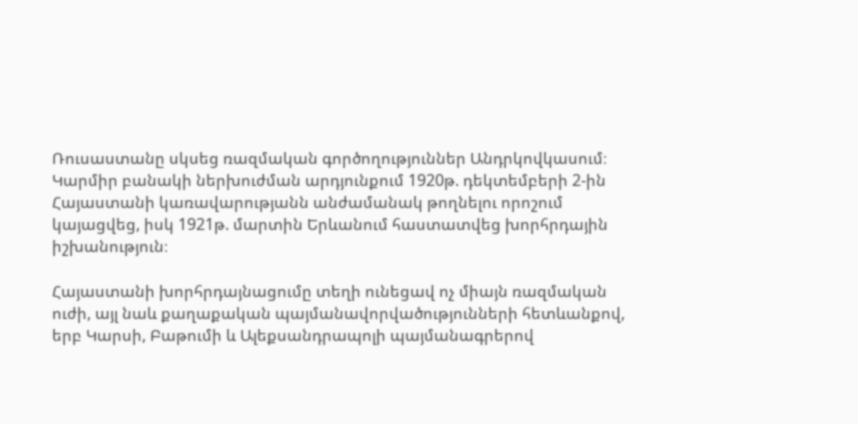Ռուսաստանը սկսեց ռազմական գործողություններ Անդրկովկասում։ Կարմիր բանակի ներխուժման արդյունքում 1920թ. դեկտեմբերի 2-ին Հայաստանի կառավարությանն անժամանակ թողնելու որոշում կայացվեց, իսկ 1921թ. մարտին Երևանում հաստատվեց խորհրդային իշխանություն։

Հայաստանի խորհրդայնացումը տեղի ունեցավ ոչ միայն ռազմական ուժի, այլ նաև քաղաքական պայմանավորվածությունների հետևանքով, երբ Կարսի, Բաթումի և Ալեքսանդրապոլի պայմանագրերով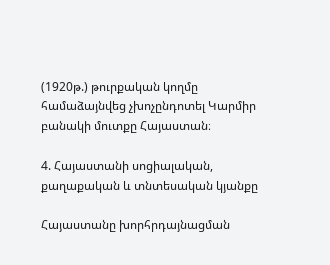(1920թ.) թուրքական կողմը համաձայնվեց չխոչընդոտել Կարմիր բանակի մուտքը Հայաստան։

4. Հայաստանի սոցիալական, քաղաքական և տնտեսական կյանքը

Հայաստանը խորհրդայնացման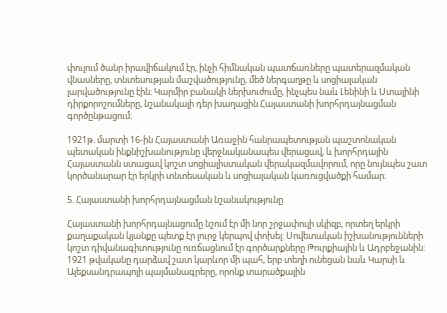փուլում ծանր իրավիճակում էր, ինչի հիմնական պատճառները պատերազմական վնասները, տնտեսության մաշվածությունը, մեծ ներգաղթը և սոցիալական լարվածությունը էին։ Կարմիր բանակի ներխուժումը, ինչպես նաև Լենինի և Ստալինի դիրքորոշումները, նշանակալի դեր խաղացին Հայաստանի խորհրդայնացման գործընթացում։

1921թ. մարտի 16-ին Հայաստանի Առաջին հանրապետության պաշտոնական պետական ինքնիշխանությունը վերջնականապես վերացավ, և խորհրդային Հայաստանն ստացավ կոշտ սոցիալիստական վերակազմավորում, որը նույնպես շատ կործանարար էր երկրի տնտեսական և սոցիալական կառուցվածքի համար։

5. Հայաստանի խորհրդայնացման նշանակությունը

Հայաստանի խորհրդայնացումը նշում էր մի նոր շրջափուլի սկիզբ, որտեղ երկրի քաղաքական կյանքը պետք էր լուրջ կերպով փոխել: Սովետական իշխանությունների կոշտ դիվանագիտությունը ուռճացնում էր գործարքները Թուրքիային և Ադրբեջանին: 1921 թվականը դարձավ շատ կարևոր մի պահ, երբ տեղի ունեցան նաև Կարսի և Ալեքսանդրապոլի պայմանագրերը, որոնք տարածքային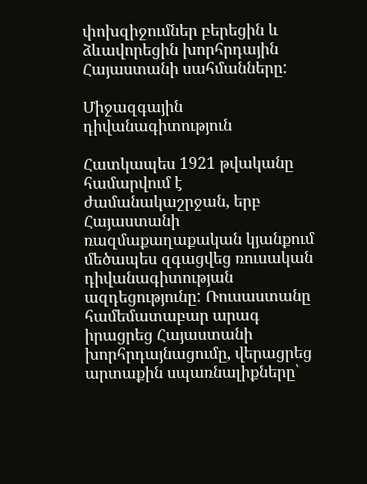փոխզիջումներ բերեցին և ձևավորեցին խորհրդային Հայաստանի սահմանները:

Միջազգային դիվանագիտություն

Հատկապես 1921 թվականը համարվում է ժամանակաշրջան, երբ Հայաստանի ռազմաքաղաքական կյանքում մեծապես զգացվեց ռուսական դիվանագիտության ազդեցությունը: Ռուսաստանը համեմատաբար արագ իրացրեց Հայաստանի խորհրդայնացումը, վերացրեց արտաքին սպառնալիքները՝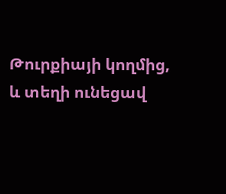Թուրքիայի կողմից, և տեղի ունեցավ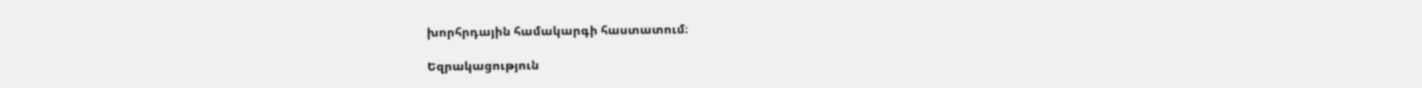խորհրդային համակարգի հաստատում։

Եզրակացություն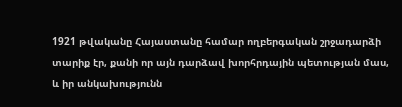1921 թվականը Հայաստանը համար ողբերգական շրջադարձի տարիք էր, քանի որ այն դարձավ խորհրդային պետության մաս, և իր անկախությունն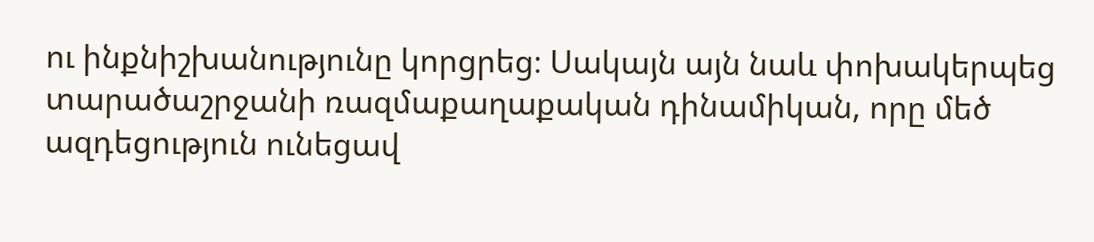ու ինքնիշխանությունը կորցրեց։ Սակայն այն նաև փոխակերպեց տարածաշրջանի ռազմաքաղաքական դինամիկան, որը մեծ ազդեցություն ունեցավ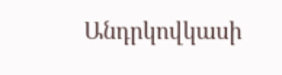Անդրկովկասի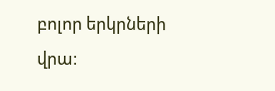բոլոր երկրների վրա։